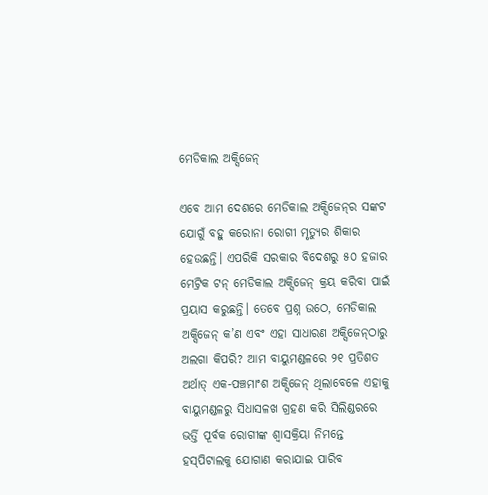ମେଡିକାଲ ଅକ୍ସିଜେନ୍‌

ଏବେ ଆମ ଦେଶରେ ମେଡିକାଲ ଅକ୍ସିଜେନ୍‌ର ସଙ୍କଟ ଯୋଗୁଁ ବହୁ କରୋନା ରୋଗୀ ମୃତ୍ୟୁର ଶିକାର ହେଉଛନ୍ତି। ଏପରିକି ସରକାର ବିଦେଶରୁ ୫୦ ହଜାର ମେଟ୍ରିକ ଟନ୍‌ ମେଡିକାଲ ଅକ୍ସିଜେନ୍‌ କ୍ରୟ କରିବା ପାଇଁ ପ୍ରୟାସ କରୁଛନ୍ତି। ତେବେ ପ୍ରଶ୍ନ ଉଠେ, ମେଡିକାଲ ଅକ୍ସିଜେନ୍‌ କ’ଣ ଏବଂ ଏହା ସାଧାରଣ ଅକ୍ସିଜେନ୍‌ଠାରୁ ଅଲଗା କିପରି? ଆମ ବାୟୁମଣ୍ଡଳରେ ୨୧ ପ୍ରତିଶତ ଅର୍ଥାତ୍‌ ଏକ-ପଞ୍ଚମାଂଶ ଅକ୍ସିଜେନ୍‌ ଥିଲାବେଳେ ଏହାକୁ ବାୟୁମଣ୍ଡଳରୁ ସିଧାସଳଖ ଗ୍ରହଣ କରି ସିଲିଣ୍ଡରରେ ଭର୍ତ୍ତି ପୂର୍ବକ ରୋଗୀଙ୍କ ଶ୍ବାସକ୍ରିୟା ନିମନ୍ତେ ହସ୍‌ପିଟାଲକୁ ଯୋଗାଣ କରାଯାଇ ପାରିବ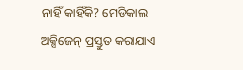ନାହିଁ କାହିଁକି? ମେଡିକାଲ ଅକ୍ସିଜେନ୍‌ ପ୍ରସ୍ତୁତ କରାଯାଏ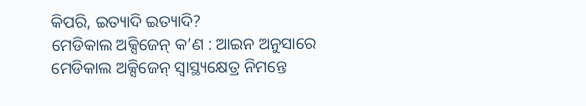କିପରି, ଇତ୍ୟାଦି ଇତ୍ୟାଦି?
ମେଡିକାଲ ଅକ୍ସିଜେନ୍‌ କ’ଣ : ଆଇନ ଅନୁସାରେ ମେଡିକାଲ ଅକ୍ସିଜେନ୍‌ ସ୍ବାସ୍ଥ୍ୟକ୍ଷେତ୍ର ନିମନ୍ତେ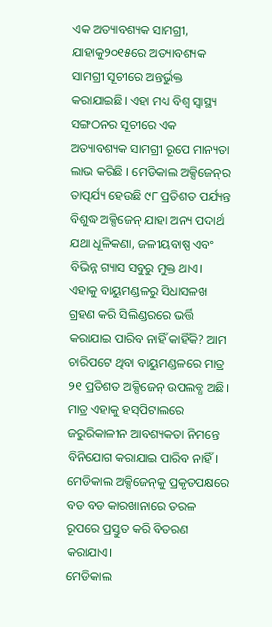ଏକ ଅତ୍ୟାବଶ୍ୟକ ସାମଗ୍ରୀ, ଯାହାକୁ୨୦୧୫ରେ ଅତ୍ୟାବଶ୍ୟକ ସାମଗ୍ରୀ ସୂଚୀରେ ଅନ୍ତର୍ଭୁକ୍ତ କରାଯାଇଛି। ଏହା ମଧ୍ୟ ବିଶ୍ବ ସ୍ବାସ୍ଥ୍ୟ ସଙ୍ଗଠନର ସୂଚୀରେ ଏକ ଅତ୍ୟାବଶ୍ୟକ ସାମଗ୍ରୀ ରୂପେ ମାନ୍ୟତା ଲାଭ କରିଛି । ମେଡିକାଲ ଅକ୍ସିଜେନ୍‌ର ତାତ୍ପର୍ଯ୍ୟ ହେଉଛି ୯୮ ପ୍ରତିଶତ ପର୍ଯ୍ୟନ୍ତ ବିଶୁଦ୍ଧ ଅକ୍ସିଜେନ୍‌ ଯାହା ଅନ୍ୟ ପଦାର୍ଥ ଯଥା ଧୂଳିକଣା, ଜଳୀୟବାଷ୍ପ ଏବଂ ବିଭିନ୍ନ ଗ୍ୟାସ ସବୁରୁ ମୁକ୍ତ ଥାଏ। ଏହାକୁ ବାୟୁମଣ୍ଡଳରୁ ସିଧାସଳଖ ଗ୍ରହଣ କରି ସିଲିଣ୍ଡରରେ ଭର୍ତ୍ତି କରାଯାଇ ପାରିବ ନାହିଁ କାହିଁକି? ଆମ ଚାରିପଟେ ଥିବା ବାୟୁମଣ୍ଡଳରେ ମାତ୍ର ୨୧ ପ୍ରତିଶତ ଅକ୍ସିଜେନ୍‌ ଉପଲବ୍ଧ ଅଛି। ମାତ୍ର ଏହାକୁ ହସ୍‌ପିଟାଲରେ ଜରୁରିକାଳୀନ ଆବଶ୍ୟକତା ନିମନ୍ତେ ବିନିଯୋଗ କରାଯାଇ ପାରିବ ନାହିଁ। ମେଡିକାଲ ଅକ୍ସିଜେନ୍‌କୁ ପ୍ରକୃତପକ୍ଷରେ ବଡ ବଡ କାରଖାନାରେ ତରଳ ରୂପରେ ପ୍ରସ୍ତୁତ କରି ବିତରଣ କରାଯାଏ।
ମେଡିକାଲ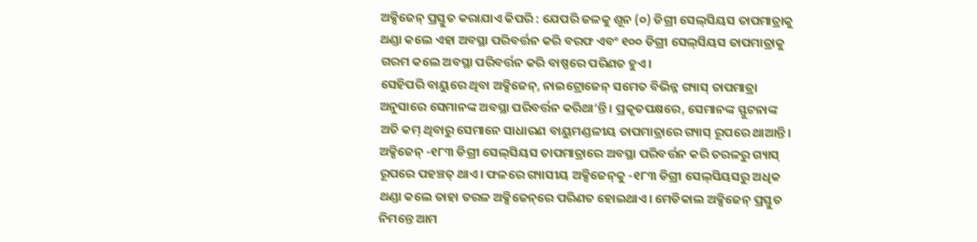ଅକ୍ସିଜେନ୍‌ ପ୍ରସ୍ତୁତ କରାଯାଏ କିପରି : ଯେପରି ଜଳକୁ ଶୂନ (୦) ଡିଗ୍ରୀ ସେଲ୍‌ସିୟସ ତାପମାତ୍ରାକୁ ଥଣ୍ଡା କଲେ ଏହା ଅବସ୍ଥା ପରିବର୍ତ୍ତନ କରି ବରଫ ଏବଂ ୧୦୦ ଡିଗ୍ରୀ ସେଲ୍‌ସିୟସ ତାପମାତ୍ରାକୁ ଗରମ କଲେ ଅବସ୍ଥା ପରିବର୍ତ୍ତନ କରି ବାଷ୍ପରେ ପରିଣତ ହୁଏ।
ସେହିପରି ବାୟୁରେ ଥିବା ଅକ୍ସିଜେନ୍‌, ନାଇଟ୍ରୋଜେନ୍‌ ସମେତ ବିଭିନ୍ନ ଗ୍ୟାସ୍‌ ତାପମାତ୍ରା ଅନୁସାରେ ସେମାନଙ୍କ ଅବସ୍ଥା ପରିବର୍ତ୍ତନ କରିଥା’ନ୍ତି । ପ୍ରକୃତପକ୍ଷରେ, ସେମାନଙ୍କ ସ୍ଫୁଟନାଙ୍କ ଅତି କମ୍‌ ଥିବାରୁ ସେମାନେ ସାଧାରଣ ବାୟୁମଣ୍ଡଳୀୟ ତାପମାତ୍ରାରେ ଗ୍ୟାସ୍‌ ରୂପରେ ଥାଆନ୍ତି। ଅକ୍ସିଜେନ୍‌ -୧୮୩ ଡିଗ୍ରୀ ସେଲ୍‌ସିୟସ ତାପମାତ୍ରାରେ ଅବସ୍ଥା ପରିବର୍ତ୍ତନ କରି ତରଳରୁ ଗ୍ୟାସ୍‌ ରୂପରେ ପହଞ୍ଚତ୍ ଥାଏ। ଫଳରେ ଗ୍ୟାସୀୟ ଅକ୍ସିଜେନ୍‌କୁ -୧୮୩ ଡିଗ୍ରୀ ସେଲ୍‌ସିୟସରୁ ଅଧିକ ଥଣ୍ଡା କଲେ ତାହା ତରଳ ଅକ୍ସିଜେନ୍‌ରେ ପରିଣତ ହୋଇଥାଏ। ମେଡିକାଲ ଅକ୍ସିଜେନ୍‌ ପ୍ରସ୍ତୁତ ନିମନ୍ତେ ଆମ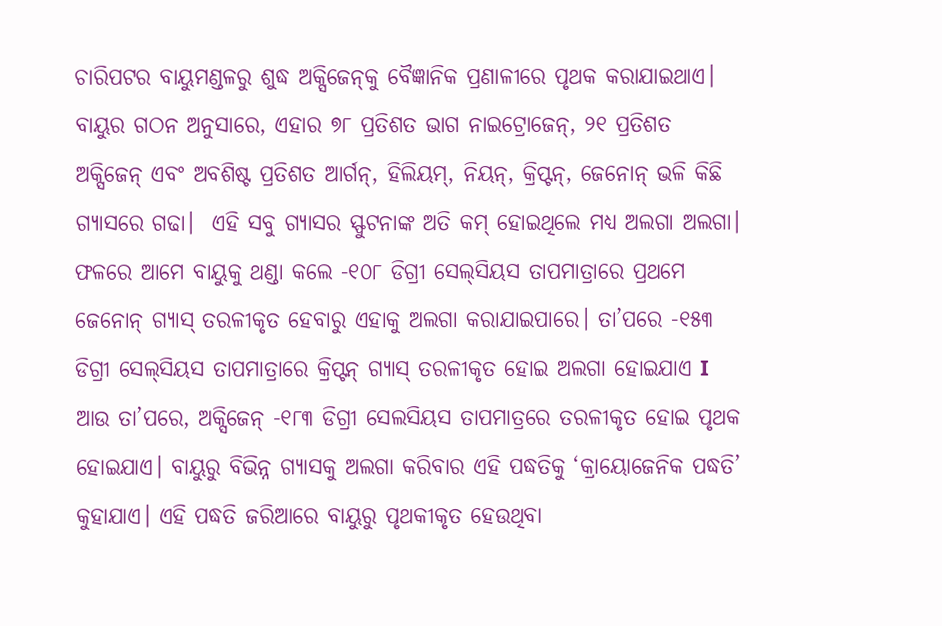ଚାରିପଟର ବାୟୁମଣ୍ଡଳରୁ ଶୁଦ୍ଧ ଅକ୍ସିଜେନ୍‌କୁ ବୈଜ୍ଞାନିକ ପ୍ରଣାଳୀରେ ପୃଥକ କରାଯାଇଥାଏ। ବାୟୁର ଗଠନ ଅନୁସାରେ, ଏହାର ୭୮ ପ୍ରତିଶତ ଭାଗ ନାଇଟ୍ରୋଜେନ୍‌, ୨୧ ପ୍ରତିଶତ ଅକ୍ସିଜେନ୍‌ ଏବଂ ଅବଶିଷ୍ଟ ପ୍ରତିଶତ ଆର୍ଗନ୍‌, ହିଲିୟମ୍‌, ନିୟନ୍‌, କ୍ରିପ୍ଟନ୍‌, ଜେନୋନ୍‌ ଭଳି କିଛି ଗ୍ୟାସରେ ଗଢା।  ଏହି ସବୁ ଗ୍ୟାସର ସ୍ଫୁଟନାଙ୍କ ଅତି କମ୍‌ ହୋଇଥିଲେ ମଧ୍ୟ ଅଲଗା ଅଲଗା। ଫଳରେ ଆମେ ବାୟୁକୁ ଥଣ୍ଡା କଲେ -୧୦୮ ଡିଗ୍ରୀ ସେଲ୍‌ସିୟସ ତାପମାତ୍ରାରେ ପ୍ରଥମେ ଜେନୋନ୍‌ ଗ୍ୟାସ୍‌ ତରଳୀକୃତ ହେବାରୁ ଏହାକୁ ଅଲଗା କରାଯାଇପାରେ। ତା’ପରେ -୧୫୩ ଡିଗ୍ରୀ ସେଲ୍‌ସିୟସ ତାପମାତ୍ରାରେ କ୍ରିପ୍ଟନ୍‌ ଗ୍ୟାସ୍‌ ତରଳୀକୃତ ହୋଇ ଅଲଗା ହୋଇଯାଏ I ଆଉ ତା’ପରେ, ଅକ୍ସିଜେନ୍‌ -୧୮୩ ଡିଗ୍ରୀ ସେଲସିୟସ ତାପମାତ୍ରରେ ତରଳୀକୃତ ହୋଇ ପୃଥକ ହୋଇଯାଏ। ବାୟୁରୁ ବିଭିନ୍ନ ଗ୍ୟାସକୁ ଅଲଗା କରିବାର ଏହି ପଦ୍ଧତିକୁ ‘କ୍ରାୟୋଜେନିକ ପଦ୍ଧତି’ କୁହାଯାଏ। ଏହି ପଦ୍ଧତି ଜରିଆରେ ବାୟୁରୁ ପୃଥକୀକୃତ ହେଉଥିବା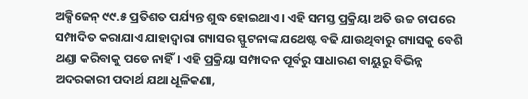ଅକ୍ସିଜେନ୍‌ ୯୯.୫ ପ୍ରତିଶତ ପର୍ଯ୍ୟନ୍ତ ଶୁଦ୍ଧ ହୋଇଥାଏ। ଏହି ସମସ୍ତ ପ୍ରକ୍ରିୟା ଅତି ଉଚ୍ଚ ଚାପରେ ସମ୍ପାଦିତ କରାଯାଏ ଯାହାଦ୍ବାରା ଗ୍ୟାସର ସ୍ଫୁଟନାଙ୍କ ଯଥେଷ୍ଟ ବଢି ଯାଉଥିବାରୁ ଗ୍ୟାସକୁ ବେଶି ଥଣ୍ଡା କରିବାକୁ ପଡେ ନାହିଁ। ଏହି ପ୍ରକ୍ରିୟା ସମ୍ପାଦନ ପୂର୍ବରୁ ସାଧାରଣ ବାୟୁରୁ ବିଭିନ୍ନ ଅଦରକାରୀ ପଦାର୍ଥ ଯଥା ଧୂଳିକଣା,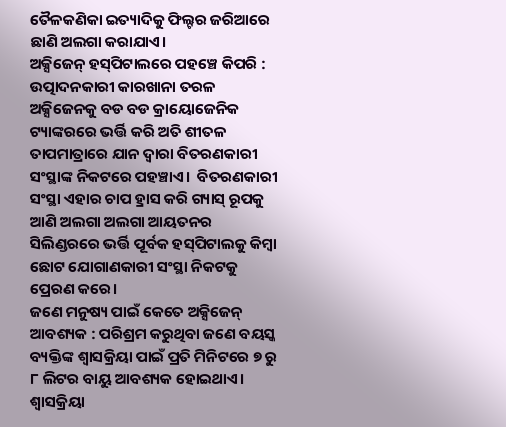ତୈଳକଣିକା ଇତ୍ୟାଦିକୁ ଫିଲ୍ଟର ଜରିଆରେ ଛାଣି ଅଲଗା କରାଯାଏ।
ଅକ୍ସିଜେନ୍‌ ହସ୍‌ପିଟାଲରେ ପହଞ୍ଚେ କିପରି : ଉତ୍ପାଦନକାରୀ କାରଖାନା ତରଳ ଅକ୍ସିଜେନକୁ ବଡ ବଡ କ୍ରାୟୋଜେନିକ ଟ୍ୟାଙ୍କରରେ ଭର୍ତ୍ତି କରି ଅତି ଶୀତଳ ତାପମାତ୍ରାରେ ଯାନ ଦ୍ବାରା ବିତରଣକାରୀ ସଂସ୍ଥାଙ୍କ ନିକଟରେ ପହଞ୍ଚାଏ।  ବିତରଣକାରୀ ସଂସ୍ଥା ଏହାର ଚାପ ହ୍ରାସ କରି ଗ୍ୟାସ୍‌ ରୂପକୁ ଆଣି ଅଲଗା ଅଲଗା ଆୟତନର ସିଲିଣ୍ଡରରେ ଭର୍ତ୍ତି ପୂର୍ବକ ହସ୍‌ପିଟାଲକୁ କିମ୍ବା ଛୋଟ ଯୋଗାଣକାରୀ ସଂସ୍ଥା ନିକଟକୁ ପ୍ରେରଣ କରେ।
ଜଣେ ମନୁଷ୍ୟ ପାଇଁ କେତେ ଅକ୍ସିଜେନ୍‌ ଆବଶ୍ୟକ : ପରିଶ୍ରମ କରୁଥିବା ଜଣେ ବୟସ୍କ ବ୍ୟକ୍ତିଙ୍କ ଶ୍ବାସକ୍ରିୟା ପାଇଁ ପ୍ରତି ମିନିଟରେ ୭ ରୁ ୮ ଲିଟର ବାୟୁ ଆବଶ୍ୟକ ହୋଇଥାଏ। ଶ୍ବାସକ୍ରିୟା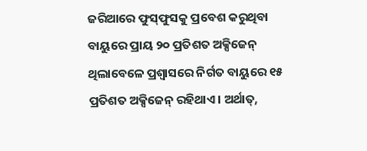ଜରିଆରେ ଫୁସ୍‌ଫୁସକୁ ପ୍ରବେଶ କରୁଥିବା ବାୟୁରେ ପ୍ରାୟ ୨୦ ପ୍ରତିଶତ ଅକ୍ସିଜେନ୍‌ ଥିଲାବେଳେ ପ୍ରଶ୍ବାସରେ ନିର୍ଗତ ବାୟୁରେ ୧୫ ପ୍ରତିଶତ ଅକ୍ସିଜେନ୍‌ ରହିଥାଏ। ଅର୍ଥାତ୍‌,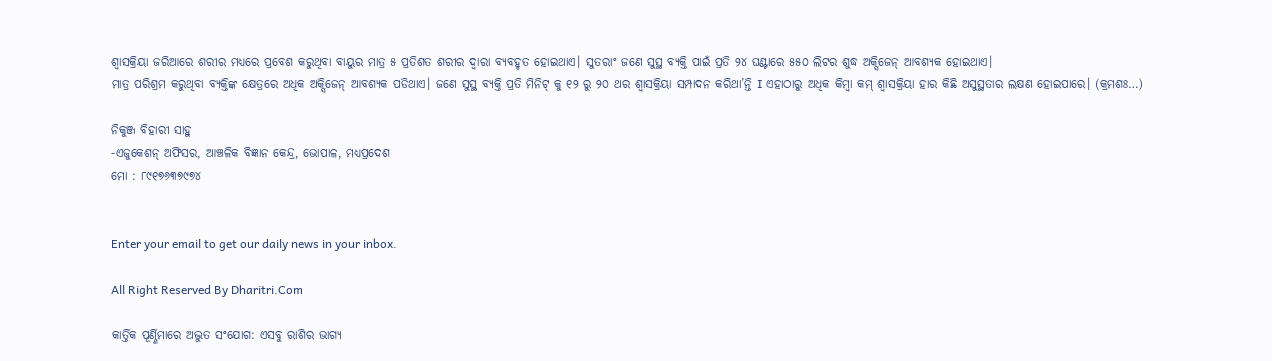ଶ୍ବାସକ୍ରିୟା ଜରିଆରେ ଶରୀର ମଧ୍ୟରେ ପ୍ରବେଶ କରୁଥିବା ବାୟୁର ମାତ୍ର ୫ ପ୍ରତିଶତ ଶରୀର ଦ୍ବାରା ବ୍ୟବହୃତ ହୋଇଥାଏ। ସୁତରାଂ ଜଣେ ସୁସ୍ଥ ବ୍ୟକ୍ତି ପାଇଁ ପ୍ରତି ୨୪ ଘଣ୍ଟାରେ ୫୫୦ ଲିଟର ଶୁଦ୍ଧ ଅକ୍ସିଜେନ୍‌ ଆବଶ୍ୟକ ହୋଇଥାଏ।
ମାତ୍ର ପରିଶ୍ରମ କରୁଥିବା ବ୍ୟକ୍ତିଙ୍କ କ୍ଷେତ୍ରରେ ଅଧିକ ଅକ୍ସିଜେନ୍‌ ଆବଶ୍ୟକ ପଡିଥାଏ। ଜଣେ ସୁସ୍ଥ ବ୍ୟକ୍ତି ପ୍ରତି ମିନିଟ୍‌ କୁ ୧୨ ରୁ ୨୦ ଥର ଶ୍ବାସକ୍ରିୟା ସମ୍ପାଦନ କରିଥା’ନ୍ତି I ଏହାଠାରୁ ଅଧିକ କିମ୍ବା କମ୍‌ ଶ୍ବାସକ୍ରିୟା ହାର କିଛି ଅସୁସ୍ଥତାର ଲକ୍ଷଣ ହୋଇପାରେ। (କ୍ରମଶଃ…)

ନିକୁଞ୍ଜ ବିହାରୀ ସାହୁ
-ଏଜୁକେଶନ୍‌ ଅଫିସର, ଆଞ୍ଚଳିକ ବିଜ୍ଞାନ କେନ୍ଦ୍ର, ଭୋପାଳ, ମଧ୍ୟପ୍ରଦେଶ
ମୋ : ୮୯୧୭୬୩୭୯୭୪


Enter your email to get our daily news in your inbox.

All Right Reserved By Dharitri.Com

କାର୍ତ୍ତିକ ପୂର୍ଣ୍ଣିମାରେ ଅଦ୍ଭୁତ ସଂଯୋଗ: ଏସବୁ ରାଶିର ଭାଗ୍ୟ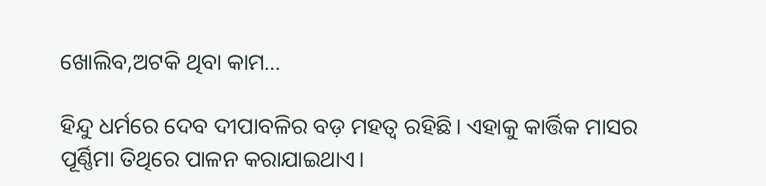ଖୋଲିବ,ଅଟକି ଥିବା କାମ…

ହିନ୍ଦୁ ଧର୍ମରେ ଦେବ ଦୀପାବଳିର ବଡ଼ ମହତ୍ୱ ରହିଛି। ଏହାକୁ କାର୍ତ୍ତିକ ମାସର ପୂର୍ଣ୍ଣିମା ତିଥିରେ ପାଳନ କରାଯାଇଥାଏ।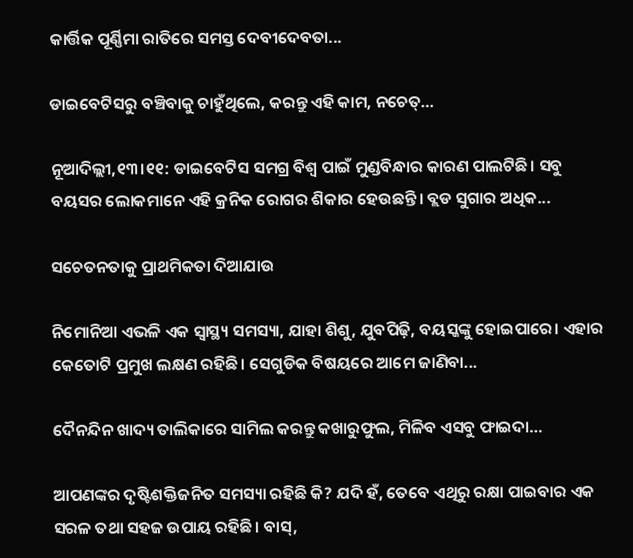କାର୍ତ୍ତିକ ପୂର୍ଣ୍ଣିମା ରାତିରେ ସମସ୍ତ ଦେବୀଦେବତା...

ଡାଇବେଟିସରୁ ବଞ୍ଚିବାକୁ ଚାହୁଁଥିଲେ, କରନ୍ତୁ ଏହି କାମ, ନଚେତ୍‌…

ନୂଆଦିଲ୍ଲୀ,୧୩।୧୧: ଡାଇବେଟିସ ସମଗ୍ର ବିଶ୍ୱ ପାଇଁ ମୁଣ୍ଡବିନ୍ଧାର କାରଣ ପାଲଟିଛି। ସବୁ ବୟସର ଲୋକମାନେ ଏହି କ୍ରନିକ ରୋଗର ଶିକାର ହେଉଛନ୍ତି। ବ୍ଲଡ ସୁଗାର ଅଧିକ...

ସଚେତନତାକୁ ପ୍ରାଥମିକତା ଦିଆଯାଉ

ନିମୋନିଆ ଏଭଳି ଏକ ସ୍ବାସ୍ଥ୍ୟ ସମସ୍ୟା, ଯାହା ଶିଶୁ, ଯୁବପିଢ଼ି, ବୟସ୍କଙ୍କୁ ହୋଇପାରେ। ଏହାର କେତୋଟି ପ୍ରମୁଖ ଲକ୍ଷଣ ରହିଛି। ସେଗୁଡିକ ବିଷୟରେ ଆମେ ଜାଣିବା...

ଦୈନନ୍ଦିନ ଖାଦ୍ୟ ତାଲିକାରେ ସାମିଲ କରନ୍ତୁ କଖାରୁଫୁଲ, ମିଳିବ ଏସବୁ ଫାଇଦା…

ଆପଣଙ୍କର ଦୃଷ୍ଟିଶକ୍ତିଜନିତ ସମସ୍ୟା ରହିଛି କି? ଯଦି ହଁ, ତେବେ ଏଥିରୁ ରକ୍ଷା ପାଇବାର ଏକ ସରଳ ତଥା ସହଜ ଉପାୟ ରହିଛି। ବାସ୍‌,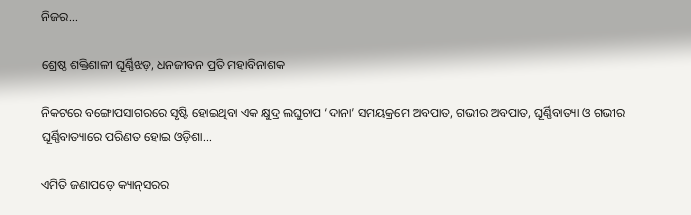ନିଜର...

ଶ୍ରେଷ୍ଠ ଶକ୍ତିଶାଳୀ ଘୂର୍ଣ୍ଣିଝଡ଼, ଧନଜୀବନ ପ୍ରତି ମହାବିନାଶକ

ନିକଟରେ ବଙ୍ଗୋପସାଗରରେ ସୃଷ୍ଟି ହୋଇଥିବା ଏକ କ୍ଷୁଦ୍ର ଲଘୁଚାପ ‘ଦାନା’ ସମୟକ୍ରମେ ଅବପାତ, ଗଭୀର ଅବପାତ, ଘୂର୍ଣ୍ଣିବାତ୍ୟା ଓ ଗଭୀର ଘୂର୍ଣ୍ଣିବାତ୍ୟାରେ ପରିଣତ ହୋଇ ଓଡ଼ିଶା...

ଏମିତି ଜଣାପଡ଼େ କ୍ୟାନ୍‌ସରର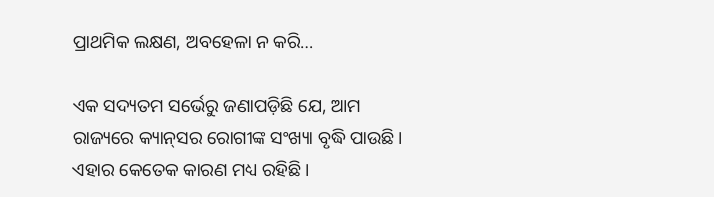ପ୍ରାଥମିକ ଲକ୍ଷଣ, ଅବହେଳା ନ କରି…

ଏକ ସଦ୍ୟତମ ସର୍ଭେରୁ ଜଣାପଡ଼ିଛି ଯେ, ଆମ ରାଜ୍ୟରେ କ୍ୟାନ୍‌ସର ରୋଗୀଙ୍କ ସଂଖ୍ୟା ବୃଦ୍ଧି ପାଉଛି। ଏହାର କେତେକ କାରଣ ମଧ୍ୟ ରହିଛି।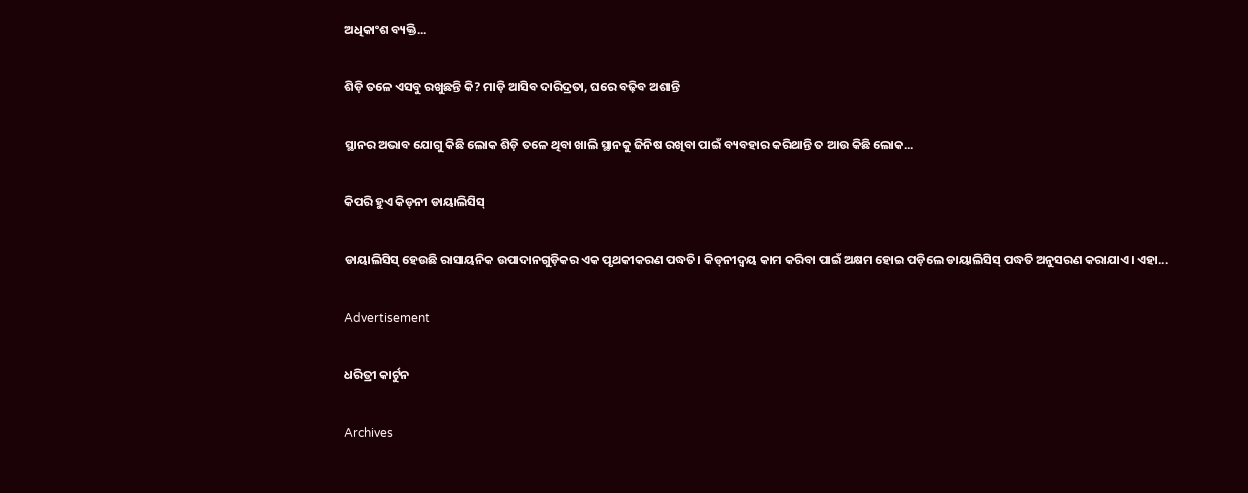ଅଧିକାଂଶ ବ୍ୟକ୍ତି...

ଶିଡ଼ି ତଳେ ଏସବୁ ରଖୁଛନ୍ତି କି? ମାଡ଼ି ଆସିବ ଦାରିଦ୍ରତା, ଘରେ ବଢ଼ିବ ଅଶାନ୍ତି

ସ୍ଥାନର ଅଭାବ ଯୋଗୁ କିଛି ଲୋକ ଶିଡ଼ି ତଳେ ଥିବା ଖାଲି ସ୍ଥାନକୁ ଜିନିଷ ରଖିବା ପାଇଁ ବ୍ୟବହାର କରିଥାନ୍ତି ତ ଆଉ କିଛି ଲୋକ...

କିପରି ହୁଏ କିଡ୍‌ନୀ ଡାୟାଲିସିସ୍‌

ଡାୟାଲିସିସ୍‌ ହେଉଛି ରାସାୟନିକ ଉପାଦାନଗୁଡ଼ିକର ଏକ ପୃଥକୀକରଣ ପଦ୍ଧତି। କିଡ୍‌ନୀଦ୍ୱୟ କାମ କରିବା ପାଇଁ ଅକ୍ଷମ ହୋଇ ପଡ଼ିଲେ ଡାୟାଲିସିସ୍‌ ପଦ୍ଧତି ଅନୁସରଣ କରାଯାଏ। ଏହା...

Advertisement

ଧରିତ୍ରୀ କାର୍ଟୁନ

Archives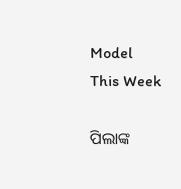Model This Week

ପିଲାଙ୍କ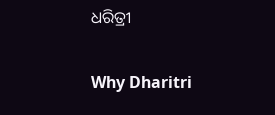ଧରିତ୍ରୀ

Why Dharitri